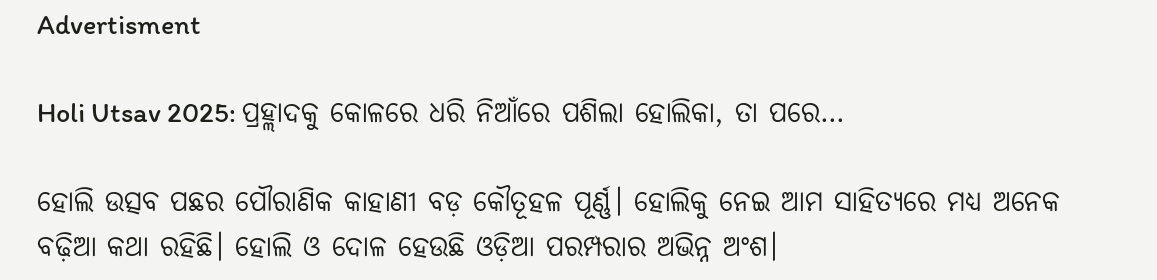Advertisment

Holi Utsav 2025: ପ୍ରହ୍ଲାଦକୁ କୋଳରେ ଧରି ନିଆଁରେ ପଶିଲା ହୋଲିକା, ତା ପରେ…

ହୋଲି ଉତ୍ସବ ପଛର ପୌରାଣିକ କାହାଣୀ ବଡ଼ କୌତୂହଳ ପୂର୍ଣ୍ଣ। ହୋଲିକୁ ନେଇ ଆମ ସାହିତ୍ୟରେ ମଧ୍ୟ ଅନେକ ବଢ଼ିଆ କଥା ରହିଛି। ହୋଲି ଓ ଦୋଳ ହେଉଛି ଓଡ଼ିଆ ପରମ୍ପରାର ଅଭିନ୍ନ ଅଂଶ।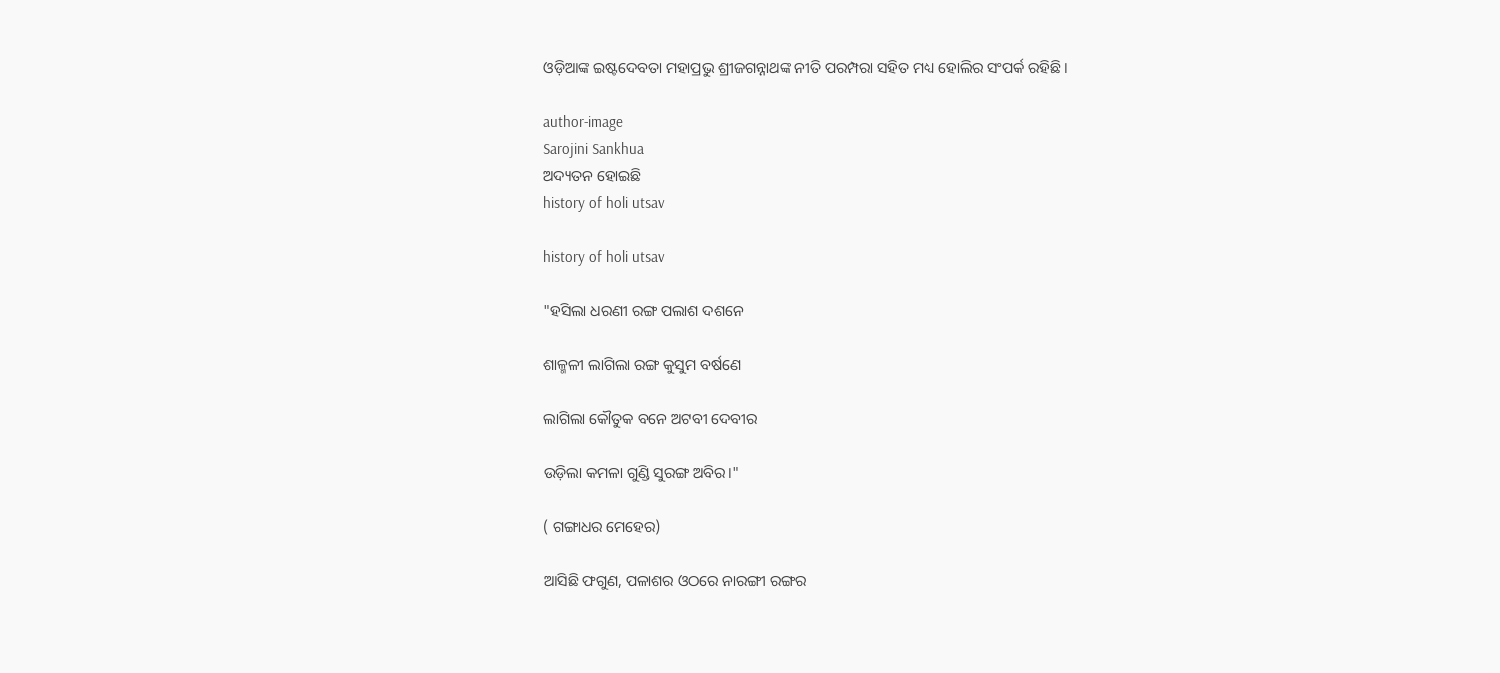ଓଡ଼ିଆଙ୍କ ଇଷ୍ଟଦେବତା ମହାପ୍ରଭୁ ଶ୍ରୀଜଗନ୍ନାଥଙ୍କ ନୀତି ପରମ୍ପରା ସହିତ ମଧ୍ୟ ହୋଲିର ସଂପର୍କ ରହିଛି।

author-image
Sarojini Sankhua
ଅଦ୍ୟତନ ହୋଇଛି
history of holi utsav

history of holi utsav

"ହସିଲା ଧରଣୀ ରଙ୍ଗ ପଲାଶ ଦଶନେ

ଶାଳ୍ମଳୀ ଲାଗିଲା ରଙ୍ଗ କୁସୁମ ବର୍ଷଣେ

ଲାଗିଲା କୌତୁକ ବନେ ଅଟବୀ ଦେବୀର

ଉଡ଼ିଲା କମଳା ଗୁଣ୍ଡି ସୁରଙ୍ଗ ଅବିର।"

( ଗଙ୍ଗାଧର ମେହେର)

ଆସିଛି ଫଗୁଣ, ପଳାଶର ଓଠରେ ନାରଙ୍ଗୀ ରଙ୍ଗର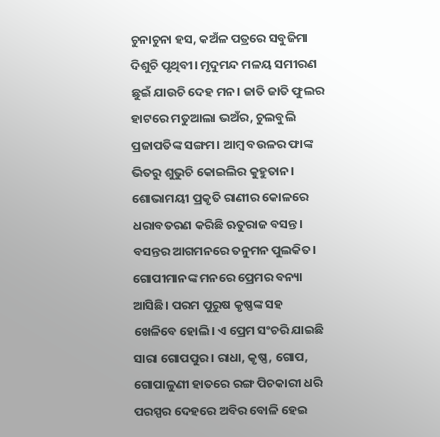ଚୁନାଚୁନା ହସ, କଅଁଳ ପତ୍ରରେ ସବୁଜିମା ଦିଶୁଚି ପୃଥିବୀ। ମୃଦୁମନ୍ଦ ମଳୟ ସମୀରଣ ଛୁଇଁ ଯାଉଚି ଦେହ ମନ। ଜାତି ଜାତି ଫୁଲର ହାଟରେ ମତୁଆଲା ଭଅଁର, ଚୁଲବୁଲି ପ୍ରଜାପତିଙ୍କ ସଙ୍ଗମ। ଆମ୍ବ ବଉଳର ଫାଙ୍କ ଭିତରୁ ଶୁଭୁଚି କୋଇଲିର କୁହୁତାନ। ଶୋଭାମୟୀ ପ୍ରକୃତି ରାଣୀର କୋଳରେ ଧରାବତରଣ କରିଛି ଋତୁରାଜ ବସନ୍ତ। ବସନ୍ତର ଆଗମନରେ ତନୁମନ ପୁଲକିତ। ଗୋପୀମାନଙ୍କ ମନରେ ପ୍ରେମର ବନ୍ୟା ଆସିଛି। ପରମ ପୁରୁଷ କୃଷ୍ଣଙ୍କ ସହ ଖେଳିବେ ହୋଲି। ଏ ପ୍ରେମ ସଂଚରି ଯାଇଛି ସାରା ଗୋପପୁର। ରାଧା, କୃଷ୍ଣ, ଗୋପ, ଗୋପାଳୁଣୀ ହାତରେ ରଙ୍ଗ ପିଚକାରୀ ଧରି ପରସ୍ପର ଦେହରେ ଅବିର ବୋଳି ହେଇ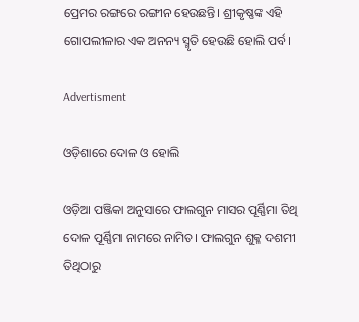ପ୍ରେମର ରଙ୍ଗରେ ରଙ୍ଗୀନ ହେଉଛନ୍ତି। ଶ୍ରୀକୃଷ୍ଣଙ୍କ ଏହି ଗୋପଲୀଳାର ଏକ ଅନନ୍ୟ ସ୍ମୃତି ହେଉଛି ହୋଲି ପର୍ବ।

Advertisment

ଓଡ଼ିଶାରେ ଦୋଳ ଓ ହୋଲି

ଓଡ଼ିଆ ପଞ୍ଜିକା ଅନୁସାରେ ଫାଲଗୁନ ମାସର ପୂର୍ଣ୍ଣିମା ତିଥି ଦୋଳ ପୂର୍ଣ୍ଣିମା ନାମରେ ନାମିତ। ଫାଲଗୁନ ଶୁକ୍ଳ ଦଶମୀ ତିଥିଠାରୁ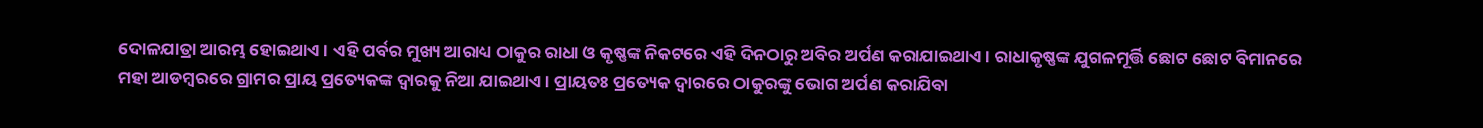ଦୋଳଯାତ୍ରା ଆରମ୍ଭ ହୋଇଥାଏ। ଏହି ପର୍ବର ମୁଖ୍ୟ ଆରାଧ୍ୟ ଠାକୁର ରାଧା ଓ କୃଷ୍ଣଙ୍କ ନିକଟରେ ଏହି ଦିନଠାରୁ ଅବିର ଅର୍ପଣ କରାଯାଇଥାଏ। ରାଧାକୃଷ୍ଣଙ୍କ ଯୁଗଳମୂର୍ତ୍ତି ଛୋଟ ଛୋଟ ବିମାନରେ ମହା ଆଡମ୍ବରରେ ଗ୍ରାମର ପ୍ରାୟ ପ୍ରତ୍ୟେକଙ୍କ ଦ୍ୱାରକୁ ନିଆ ଯାଇଥାଏ। ପ୍ରାୟତଃ ପ୍ରତ୍ୟେକ ଦ୍ୱାରରେ ଠାକୁରଙ୍କୁ ଭୋଗ ଅର୍ପଣ କରାଯିବା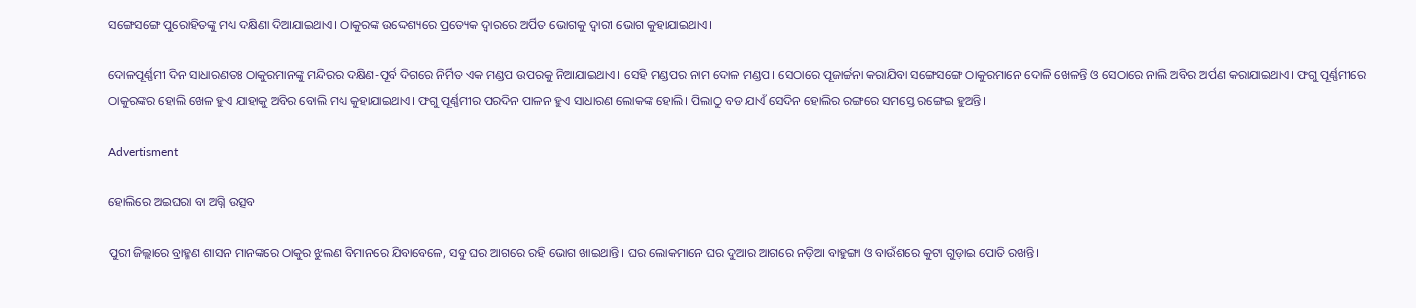ସଙ୍ଗେସଙ୍ଗେ ପୁରୋହିତଙ୍କୁ ମଧ୍ୟ ଦକ୍ଷିଣା ଦିଆଯାଇଥାଏ। ଠାକୁରଙ୍କ ଉଦ୍ଦେଶ୍ୟରେ ପ୍ରତ୍ୟେକ ଦ୍ୱାରରେ ଅର୍ପିତ ଭୋଗକୁ ଦ୍ୱାରୀ ଭୋଗ କୁହାଯାଇଥାଏ।

ଦୋଳପୂର୍ଣ୍ଣମୀ ଦିନ ସାଧାରଣତଃ ଠାକୁରମାନଙ୍କୁ ମନ୍ଦିରର ଦକ୍ଷିଣ-ପୂର୍ବ ଦିଗରେ ନିର୍ମିତ ଏକ ମଣ୍ଡପ ଉପରକୁ ନିଆଯାଇଥାଏ। ସେହି ମଣ୍ଡପର ନାମ ଦୋଳ ମଣ୍ଡପ। ସେଠାରେ ପୂଜାର୍ଚ୍ଚନା କରାଯିବା ସଙ୍ଗେସଙ୍ଗେ ଠାକୁରମାନେ ଦୋଳି ଖେଳନ୍ତି ଓ ସେଠାରେ ନାଲି ଅବିର ଅର୍ପଣ କରାଯାଇଥାଏ। ଫଗୁ ପୂର୍ଣ୍ଣମୀରେ ଠାକୁରଙ୍କର ହୋଲି ଖେଳ ହୁଏ ଯାହାକୁ ଅବିର ବୋଲି ମଧ୍ୟ କୁହାଯାଇଥାଏ। ଫଗୁ ପୂର୍ଣ୍ଣମୀର ପରଦିନ ପାଳନ ହୁଏ ସାଧାରଣ ଲୋକଙ୍କ ହୋଲି। ପିଲାଠୁ ବଡ ଯାଏଁ ସେଦିନ ହୋଲିର ରଙ୍ଗରେ ସମସ୍ତେ ରଙ୍ଗେଇ ହୁଅନ୍ତି।

Advertisment

ହୋଲିରେ ଅଇଘରା ବା ଅଗ୍ନି ଉତ୍ସବ

ପୁରୀ ଜିଲ୍ଲାରେ ବ୍ରାହ୍ମଣ ଶାସନ ମାନଙ୍କରେ ଠାକୁର ଝୁଲଣ ବିମାନରେ ଯିବାବେଳେ, ସବୁ ଘର ଆଗରେ ରହି ଭୋଗ ଖାଇଥାନ୍ତି। ଘର ଲୋକମାନେ ଘର ଦୁଆର ଆଗରେ ନଡ଼ିଆ ବାହୁଙ୍ଗା ଓ ବାଉଁଶରେ କୁଟା ଗୁଡ଼ାଇ ପୋତି ରଖନ୍ତି।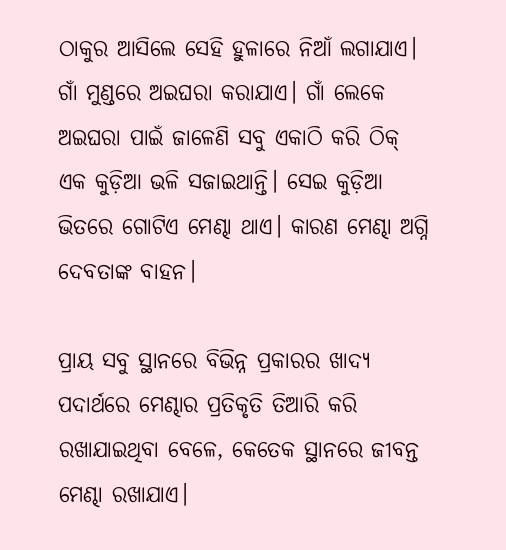ଠାକୁର ଆସିଲେ ସେହି ହୁଳାରେ ନିଆଁ ଲଗାଯାଏ। ଗାଁ ମୁଣ୍ଡରେ ଅଇଘରା କରାଯାଏ। ଗାଁ ଲେକେ ଅଇଘରା ପାଇଁ ଜାଳେଣି ସବୁ ଏକାଠି କରି ଠିକ୍ ଏକ କୁଡ଼ିଆ ଭଳି ସଜାଇଥାନ୍ତି। ସେଇ କୁଡ଼ିଆ ଭିତରେ ଗୋଟିଏ ମେଣ୍ଢା ଥାଏ। କାରଣ ମେଣ୍ଢା ଅଗ୍ନି ଦେବତାଙ୍କ ବାହନ।

ପ୍ରାୟ ସବୁ ସ୍ଥାନରେ ବିଭିନ୍ନ ପ୍ରକାରର ଖାଦ୍ୟ ପଦାର୍ଥରେ ମେଣ୍ଢାର ପ୍ରତିକୃତି ତିଆରି କରି ରଖାଯାଇଥିବା ବେଳେ, କେତେକ ସ୍ଥାନରେ ଜୀବନ୍ତ ମେଣ୍ଢା ରଖାଯାଏ।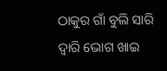ଠାକୁର ଗାଁ ବୁଲି ସାରି ଦ୍ୱାରି ଭୋଗ ଖାଇ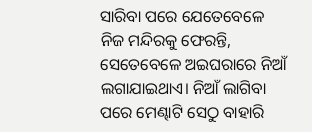ସାରିବା ପରେ ଯେତେବେଳେ ନିଜ ମନ୍ଦିରକୁ ଫେରନ୍ତି, ସେତେବେଳେ ଅଇଘରାରେ ନିଆଁ ଲଗାଯାଇଥାଏ। ନିଆଁ ଲାଗିବା ପରେ ମେଣ୍ଢାଟି ସେଠୁ ବାହାରି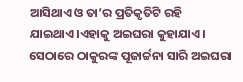ଆସିଥାଏ ଓ ତା’ର ପ୍ରତିକୃତିଟି ରହି ଯାଇଥାଏ।ଏହାକୁ ଅଇଘରା କୁହାଯାଏ। ସେଠାରେ ଠାକୁରଙ୍କ ପୂଜାର୍ଚ୍ଚନା ସାରି ଅଇଘରା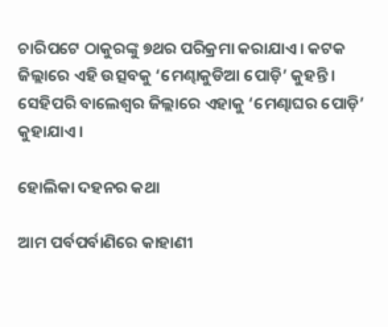ଚାରିପଟେ ଠାକୁରଙ୍କୁ ୭ଥର ପରିକ୍ରମା କରାଯାଏ। କଟକ ଜିଲ୍ଲାରେ ଏହି ଉତ୍ସବକୁ ‘ମେଣ୍ଢାକୁଡିଆ ପୋଡ଼ି’ କୁହନ୍ତି। ସେହିପରି ବାଲେଶ୍ଵର ଜିଲ୍ଲାରେ ଏହାକୁ ‘ମେଣ୍ଢାଘର ପୋଡ଼ି’ କୁହାଯାଏ।

ହୋଲିକା ଦହନର କଥା

ଆମ ପର୍ବପର୍ବାଣିରେ କାହାଣୀ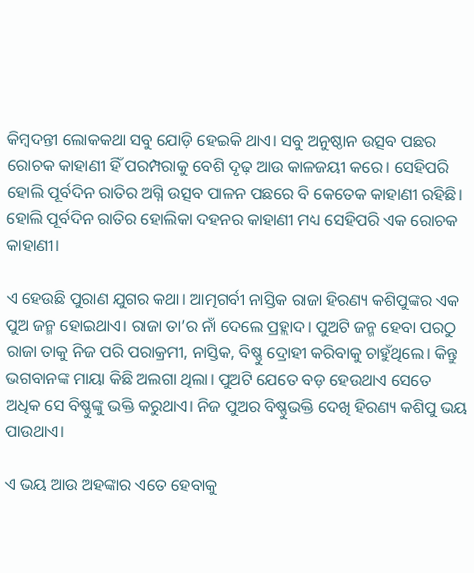କିମ୍ବଦନ୍ତୀ ଲୋକକଥା ସବୁ ଯୋଡ଼ି ହେଇକି ଥାଏ। ସବୁ ଅନୁଷ୍ଠାନ ଉତ୍ସବ ପଛର ରୋଚକ କାହାଣୀ ହିଁ ପରମ୍ପରାକୁ ବେଶି ଦୃଢ଼ ଆଉ କାଳଜୟୀ କରେ। ସେହିପରି ହୋଲି ପୂର୍ବଦିନ ରାତିର ଅଗ୍ନି ଉତ୍ସବ ପାଳନ ପଛରେ ବି କେତେକ କାହାଣୀ ରହିଛି। ହୋଲି ପୂର୍ବଦିନ ରାତିର ହୋଲିକା ଦହନର କାହାଣୀ ମଧ୍ୟ ସେହିପରି ଏକ ରୋଚକ କାହାଣୀ।

ଏ ହେଉଛି ପୁରାଣ ଯୁଗର କଥା। ଆତ୍ମଗର୍ବୀ ନାସ୍ତିକ ରାଜା ହିରଣ୍ୟ କଶିପୁଙ୍କର ଏକ ପୁଅ ଜନ୍ମ ହୋଇଥାଏ। ରାଜା ତା’ର ନାଁ ଦେଲେ ପ୍ରହ୍ଲାଦ। ପୁଅଟି ଜନ୍ମ ହେବା ପରଠୁ ରାଜା ତାକୁ ନିଜ ପରି ପରାକ୍ରମୀ, ନାସ୍ତିକ, ବିଷ୍ଣୁ ଦ୍ରୋହୀ କରିବାକୁ ଚାହୁଁଥିଲେ। କିନ୍ତୁ ଭଗବାନଙ୍କ ମାୟା କିଛି ଅଲଗା ଥିଲା। ପୁଅଟି ଯେତେ ବଡ଼ ହେଉଥାଏ ସେତେ ଅଧିକ ସେ ବିଷ୍ଣୁଙ୍କୁ ଭକ୍ତି କରୁଥାଏ। ନିଜ ପୁଅର ବିଷ୍ଣୁଭକ୍ତି ଦେଖି ହିରଣ୍ୟ କଶିପୁ ଭୟ ପାଉଥାଏ।

ଏ ଭୟ ଆଉ ଅହଙ୍କାର ଏତେ ହେବାକୁ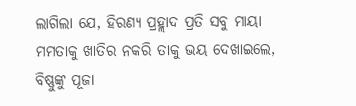ଲାଗିଲା ଯେ, ହିରଣ୍ୟ ପ୍ରହ୍ଲାଦ ପ୍ରତି ସବୁ ମାୟା ମମତାକୁ ଖାତିର ନକରି ତାକୁ ଭୟ ଦେଖାଇଲେ, ବିଷ୍ଣୁଙ୍କୁ ପୂଜା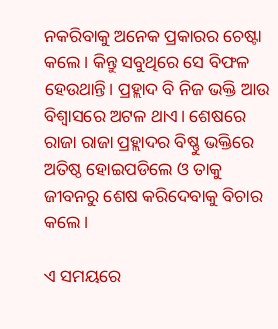ନକରିବାକୁ ଅନେକ ପ୍ରକାରର ଚେଷ୍ଟା କଲେ। କିନ୍ତୁ ସବୁଥିରେ ସେ ବିଫଳ ହେଉଥାନ୍ତି। ପ୍ରହ୍ଲାଦ ବି ନିଜ ଭକ୍ତି ଆଉ ବିଶ୍ଵାସରେ ଅଟଳ ଥାଏ। ଶେଷରେ ରାଜା ରାଜା ପ୍ରହ୍ଲାଦର ବିଷ୍ଣୁ ଭକ୍ତିରେ ଅତିଷ୍ଠ ହୋଇପଡିଲେ ଓ ତାକୁ ଜୀବନରୁ ଶେଷ କରିଦେବାକୁ ବିଚାର କଲେ।

ଏ ସମୟରେ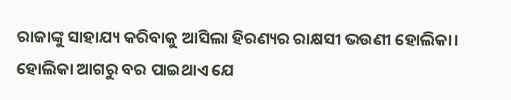ରାଜାଙ୍କୁ ସାହାଯ୍ୟ କରିବାକୁ ଆସିଲା ହିରଣ୍ୟର ରାକ୍ଷସୀ ଭଉଣୀ ହୋଲିକା। ହୋଲିକା ଆଗରୁ ବର ପାଇଥାଏ ଯେ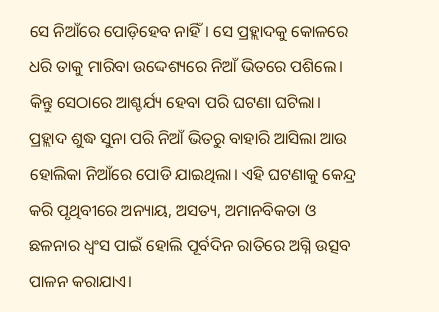ସେ ନିଆଁରେ ପୋଡ଼ିହେବ ନାହିଁ। ସେ ପ୍ରହ୍ଲାଦକୁ କୋଳରେ ଧରି ତାକୁ ମାରିବା ଉଦ୍ଦେଶ୍ୟରେ ନିଆଁ ଭିତରେ ପଶିଲେ। କିନ୍ତୁ ସେଠାରେ ଆଶ୍ଚର୍ଯ୍ୟ ହେବା ପରି ଘଟଣା ଘଟିଲା। ପ୍ରହ୍ଲାଦ ଶୁଦ୍ଧ ସୁନା ପରି ନିଆଁ ଭିତରୁ ବାହାରି ଆସିଲା ଆଉ ହୋଲିକା ନିଆଁରେ ପୋଡି ଯାଇଥିଲା। ଏହି ଘଟଣାକୁ କେନ୍ଦ୍ର କରି ପୃଥିବୀରେ ଅନ୍ୟାୟ, ଅସତ୍ୟ, ଅମାନବିକତା ଓ ଛଳନାର ଧ୍ଵଂସ ପାଇଁ ହୋଲି ପୂର୍ବଦିନ ରାତିରେ ଅଗ୍ନି ଉତ୍ସବ ପାଳନ କରାଯାଏ।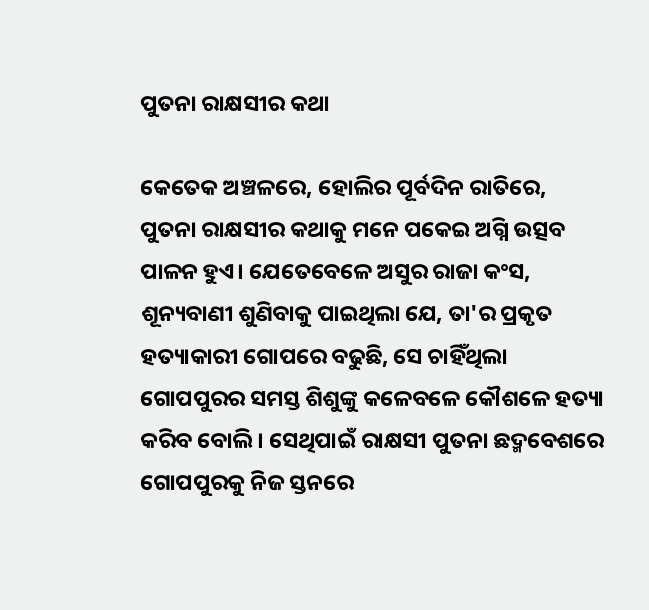ପୁତନା ରାକ୍ଷସୀର କଥା

କେତେକ ଅଞ୍ଚଳରେ, ହୋଲିର ପୂର୍ବଦିନ ରାତିରେ, ପୁତନା ରାକ୍ଷସୀର କଥାକୁ ମନେ ପକେଇ ଅଗ୍ନି ଉତ୍ସବ ପାଳନ ହୁଏ। ଯେତେବେଳେ ଅସୁର ରାଜା କଂସ, ଶୂନ୍ୟବାଣୀ ଶୁଣିବାକୁ ପାଇଥିଲା ଯେ, ତା'ର ପ୍ରକୃତ ହତ୍ୟାକାରୀ ଗୋପରେ ବଢୁଛି, ସେ ଚାହିଁଥିଲା ଗୋପପୁରର ସମସ୍ତ ଶିଶୁଙ୍କୁ କଳେବଳେ କୌଶଳେ ହତ୍ୟା କରିବ ବୋଲି। ସେଥିପାଇଁ ରାକ୍ଷସୀ ପୁତନା ଛଦ୍ମବେଶରେ ଗୋପପୁରକୁ ନିଜ ସ୍ତନରେ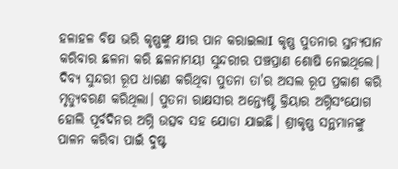ହଳାହଳ ବିଷ ଭରି କୃଷ୍ଣଙ୍କୁ କ୍ଷୀର ପାନ କରାଇଲାI କୃଷ୍ଣ ପୁତନାର ସ୍ତନ୍ୟପାନ କରିବାର ଛଳନା କରି ଛଳନାମୟୀ ସୁନ୍ଦରୀର ପଞ୍ଚପ୍ରାଣ ଶୋଷି ନେଇଥିଲେ। ଦିବ୍ୟ ସୁନ୍ଦରୀ ରୂପ ଧାରଣ କରିଥିବା ପୁତନା ତା'ର ଅସଲ ରୂପ ପ୍ରକାଶ କରି ମୃତ୍ୟୁବରଣ କରିଥିଲା। ପୁତନା ରାକ୍ଷସୀର ଅନ୍ତ୍ୟେଷ୍ଟି କ୍ରିୟାର ଅଗ୍ନିସଂଯୋଗ ହୋଲି ପୂର୍ବଦିନର ଅଗ୍ନି ଉତ୍ସବ ସହ ଯୋଡା ଯାଇଛି। ଶ୍ରୀକୃଷ୍ଣ ସନ୍ଥମାନଙ୍କୁ ପାଳନ କରିବା ପାଇଁ ଦୁଷ୍ଟ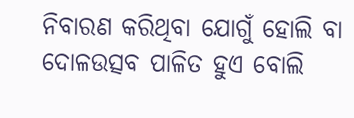ନିବାରଣ କରିଥିବା ଯୋଗୁଁ ହୋଲି ବା ଦୋଳଉତ୍ସବ ପାଳିତ ହୁଏ ବୋଲି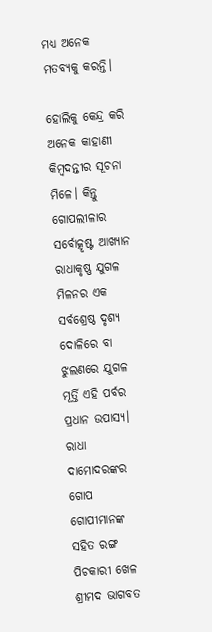ମଧ୍ୟ ଅନେକ ମତବ୍ୟକୁ କରନ୍ତି।

ହୋଲିକୁ କେନ୍ଦ୍ର କରି ଅନେକ କାହାଣୀ କିମ୍ବଦନ୍ତୀର ସୂଚନା ମିଳେ। କିନ୍ତୁ ଗୋପଲୀଳାର ସର୍ବୋତ୍କୃଷ୍ଟ ଆଖ୍ୟାନ ରାଧାକୃଷ୍ଣ ଯୁଗଳ ମିଳନର ଏକ ସର୍ବଶ୍ରେଷ୍ଠ ଦୃଶ୍ୟ ଦୋଳିରେ ବା ଝୁଲଣରେ ଯୁଗଳ ମୂର୍ତ୍ତି ଏହି ପର୍ବର ପ୍ରଧାନ ଉପାସ୍ୟ। ରାଧା ଦାମୋଦରଙ୍କର ଗୋପ ଗୋପୀମାନଙ୍କ ସହିତ ରଙ୍ଗ ପିଚକାରୀ ଖେଳ ଶ୍ରୀମଦ ଭାଗବତ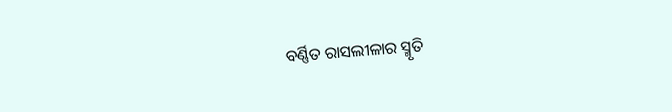ବର୍ଣ୍ଣିତ ରାସଲୀଳାର ସ୍ମୃତି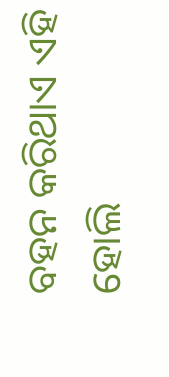ବହନ କରିଥାଏ ଏହି ହୋଲି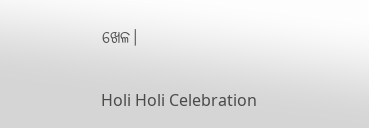ଖେଳ।

Holi Holi Celebration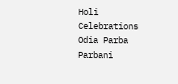Holi Celebrations Odia Parba Parbani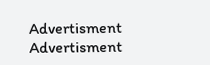Advertisment
Advertisment